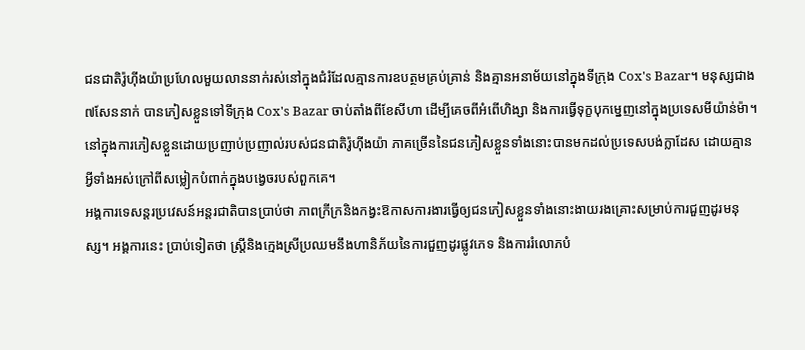ជនជាតិរ៉ូហ៊ីងយ៉ាប្រហែលមួយលាននាក់រស់នៅក្នុងជំរំដែលគ្មានការឧបត្ថមគ្រប់គ្រាន់ និងគ្មានអនាម័យនៅក្នុងទីក្រុង Cox's Bazar។ មនុស្សជាង៧សែននាក់ បានភៀសខ្លួនទៅទីក្រុង Cox's Bazar ចាប់តាំងពីខែសីហា ដើម្បីគេចពីអំពើហិង្សា និងការធ្វើទុក្ខបុកម្នេញនៅក្នុងប្រទេសមីយ៉ាន់ម៉ា។ នៅក្នុងការភៀសខ្លួនដោយប្រញាប់ប្រញាល់របស់ជនជាតិរ៉ូហ៊ីងយ៉ា ភាគច្រើននៃជនភៀសខ្លួនទាំងនោះបានមកដល់ប្រទេសបង់ក្លាដែស ដោយគ្មានអ្វីទាំងអស់ក្រៅពីសម្លៀកបំពាក់ក្នុងបង្វេចរបស់ពួកគេ។
អង្គការទេសន្តរប្រវេសន៍អន្តរជាតិបានប្រាប់ថា ភាពក្រីក្រនិងកង្វះឱកាសការងារធ្វើឲ្យជនភៀសខ្លួនទាំងនោះងាយរងគ្រោះសម្រាប់ការជួញដូរមនុស្ស។ អង្គការនេះ ប្រាប់ទៀតថា ស្រ្តីនិងក្មេងស្រីប្រឈមនឹងហានិភ័យនៃការជួញដូរផ្លូវភេទ និងការរំលោភបំ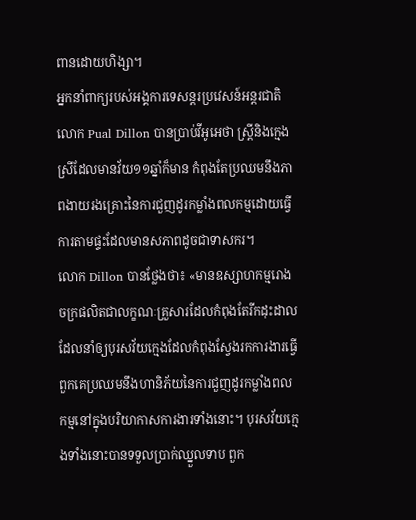ពានដោយហិង្សា។
អ្នកនាំពាក្យរបស់អង្គការទេសន្តរប្រវេសន៍អន្តរជាតិ លោក Pual Dillon បានប្រាប់វីអូអេថា ស្រ្តីនិងក្មេងស្រីដែលមានវ័យ១១ឆ្នាំក៏មាន កំពុងតែប្រឈមនឹងភាពងាយរងគ្រោះនៃការជួញដូរកម្លាំងពលកម្មដោយធ្វើការតាមផ្ទះដែលមានសភាពដូចជាទាសករ។
លោក Dillon បានថ្លែងថា៖ «មានឧស្សាហកម្មរោងចក្រផលិតជាលក្ខណៈគ្រួសារដែលកំពុងតែរីកដុះដាល ដែលនាំឲ្យបុរសវ័យក្មេងដែលកំពុងស្វែងរកការងារធ្វើ ពួកគេប្រឈមនឹងហានិភ័យនៃការជួញដូរកម្លាំងពលកម្មនៅក្នុងបរិយាកាសការងារទាំងនោះ។ បុរសវ័យក្មេងទាំងនោះបានទទួលប្រាក់ឈ្នួលទាប ពួក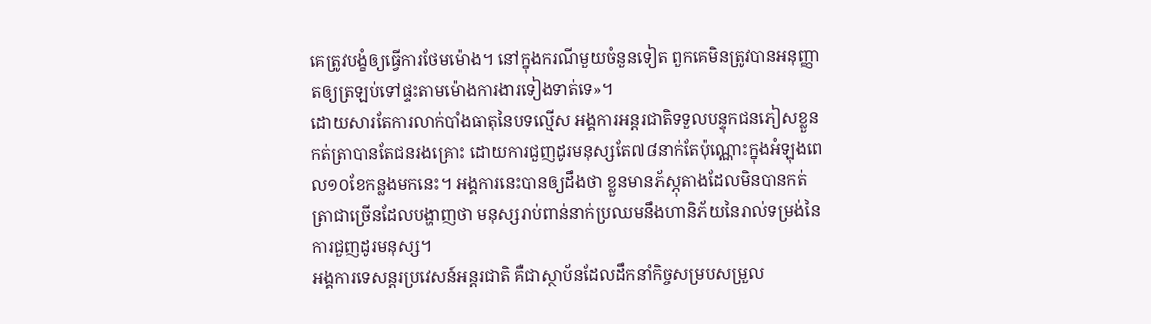គេត្រូវបង្ខំឲ្យធ្វើការថែមម៉ោង។ នៅក្នុងករណីមួយចំនួនទៀត ពួកគេមិនត្រូវបានអនុញ្ញាតឲ្យត្រឡប់ទៅផ្ទះតាមម៉ោងការងារទៀងទាត់ទេ»។
ដោយសារតែការលាក់បាំងធាតុនៃបទល្មើស អង្គការអន្តរជាតិទទួលបន្ទុកជនភៀសខ្លួនកត់ត្រាបានតែជនរងគ្រោះ ដោយការជួញដូរមនុស្សតែ៧៨នាក់តែប៉ុណ្ណោះក្នុងអំឡុងពេល១០ខែកន្លងមកនេះ។ អង្គការនេះបានឲ្យដឹងថា ខ្លួនមានភ័ស្ភុតាងដែលមិនបានកត់ត្រាជាច្រើនដែលបង្ហាញថា មនុស្សរាប់ពាន់នាក់ប្រឈមនឹងហានិភ័យនៃរាល់ទម្រង់នៃការជួញដូរមនុស្ស។
អង្គការទេសន្តរប្រវេសន៍អន្តរជាតិ គឺជាស្ថាប័នដែលដឹកនាំកិច្ចសម្របសម្រួល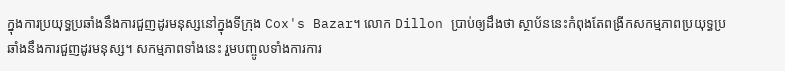ក្នុងការប្រយុទ្ធប្រឆាំងនឹងការជួញដូរមនុស្សនៅក្នុងទីក្រុង Cox's Bazar។ លោក Dillon ប្រាប់ឲ្យដឹងថា ស្ថាប័ននេះកំពុងតែពង្រីកសកម្មភាពប្រយុទ្ធប្រឆាំងនឹងការជួញដូរមនុស្ស។ សកម្មភាពទាំងនេះ រួមបញ្ចូលទាំងការការ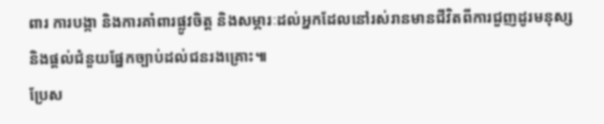ពារ ការបង្កា និងការគាំពារផ្លូវចិត្ត និងសម្ភារៈដល់អ្នកដែលនៅរស់រានមានជីវិតពីការជួញដូរមនុស្ស និងផ្តល់ជំនួយផ្នែកច្បាប់ដល់ជនរងគ្រោះ៕
ប្រែស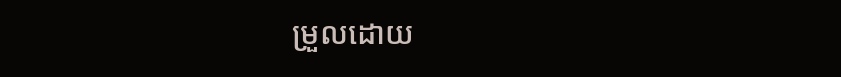ម្រួលដោយ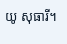យូ សុធារី។